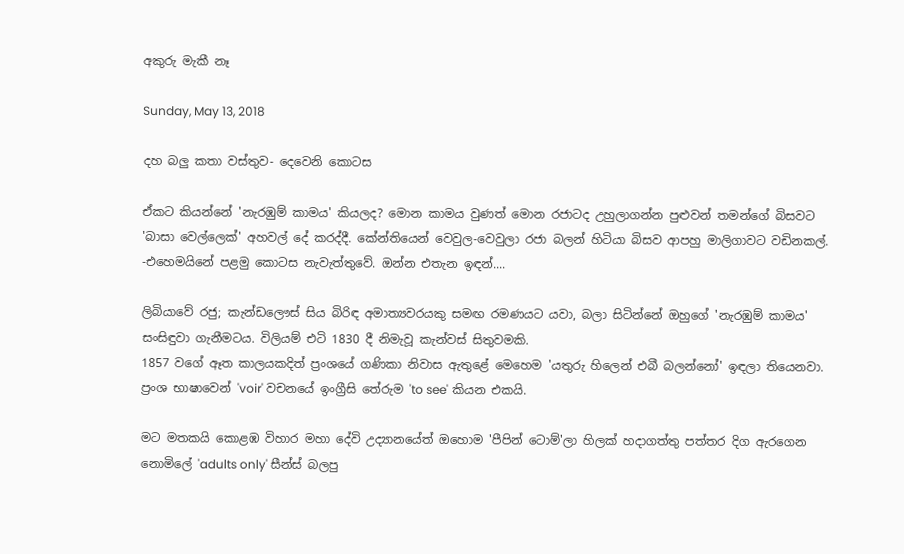අකුරු මැකී නෑ

Sunday, May 13, 2018

දහ බලු කතා වස්තුව- දෙවෙනි කොටස

ඒකට කියන්නේ 'නැරඹුම් කාමය' කියලද? මොන කාමය වුණත් මොන රජාටද උහුලාගන්න පුළුවන් තමන්ගේ බිසවට 'බාසා වෙල්ලෙක්' අහවල් දේ කරද්දී. කේන්තියෙන් වෙවුල-වෙවුලා රජා බලන් හිටියා බිසව ආපහු මාලිගාවට වඩිනකල්. -එහෙමයිනේ පළමු කොටස නැවැත්තුවේ. ඔන්න එතැන ඉඳන්....

ලිබියාවේ රජු; කැන්ඩලෞස් සිය බිරිඳ අමාත්‍යවරයකු සමඟ රමණයට යවා, බලා සිටින්නේ ඔහුගේ 'නැරඹුම් කාමය' සංසිඳුවා ගැනීමටය. විලියම් එටි 1830 දී නිමැවූ කැන්වස් සිතුවමකි.
1857 වගේ ඈත කාලයකදිත් ප්‍රංශයේ ගණිකා නිවාස ඇතුළේ මෙහෙම 'යතුරු හිලෙන් එබී බලන්නෝ' ඉඳලා තියෙනවා.
ප්‍රංශ භාෂාවෙන් 'voir' වචනයේ ඉංග්‍රීසි තේරුම 'to see' කියන එකයි.

මට මතකයි කොළඹ විහාර මහා දේවි උද්‍යානයේත් ඔහොම 'පීපින් ටොම්'ලා හිලක් හදාගත්තු පත්තර දිග ඇරගෙන නොමිලේ 'adults only' සීන්ස් බලපු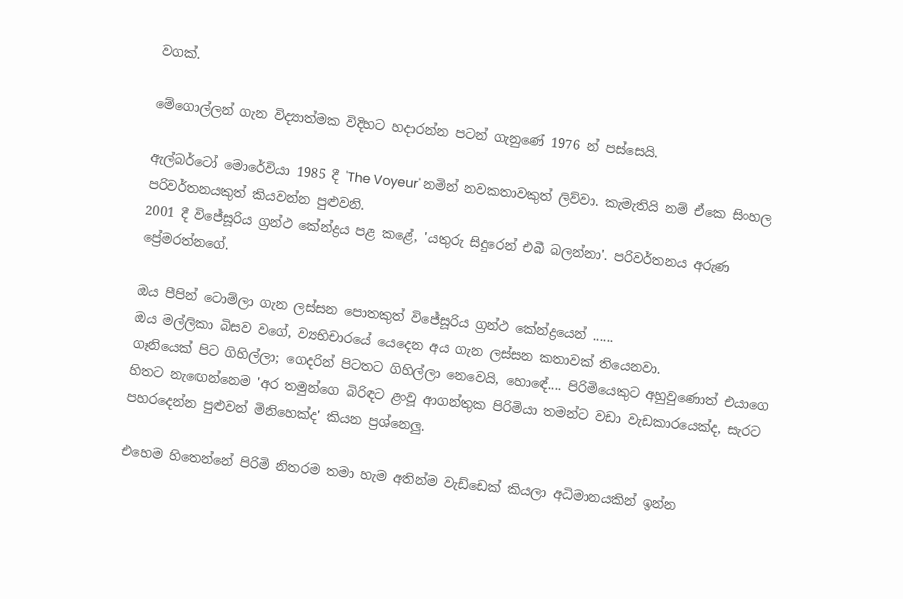වගක්.

මේගොල්ලන් ගැන විද්‍යාත්මක විදිහට හදාරන්න පටන් ගැනුණේ 1976 න් පස්සෙයි.

ඇල්බර්ටෝ මොරේවියා 1985 දී 'The Voyeur' නමින් නවකතාවකුත් ලිව්වා. කැමැතියි නම් ඒකෙ සිංහල පරිවර්තනයකුත් කියවන්න පුළුවනි.
2001 දී විජේසූරිය ග්‍රන්ථ කේන්ද්‍රය පළ කළේ, 'යතුරු සිදුරෙන් එබී බලන්නා'. පරිවර්තනය අරුණ ප්‍රේමරත්නගේ.

ඔය පීපින් ටොම්ලා ගැන ලස්සන පොතකුත් විජේසූරිය ග්‍රන්ථ කේන්ද්‍රයෙන් ......
ඔය මල්ලිකා බිසව වගේ, ව්‍යභිචාරයේ යෙදෙන අය ගැන ලස්සන කතාවක් තියෙනවා.
ගෑනියෙක් පිට ගිහිල්ලා; ගෙදරින් පිටතට ගිහිල්ලා නෙවෙයි, හොඳේ.... පිරිමියෙකුට අහුවුණොත් එයාගෙ හිතට නැඟෙන්නෙම 'අර තමුන්ගෙ බිරිඳට ළංවූ ආගන්තුක පිරිමියා තමන්ට වඩා වැඩකාරයෙක්ද, සැරට පහරදෙන්න පුළුවන් මිනිහෙක්ද' කියන ප්‍රශ්නෙලු.

එහෙම හිතෙන්නේ පිරිමි නිතරම තමා හැම අතින්ම වැඩ්ඩෙක් කියලා අධිමානයකින් ඉන්න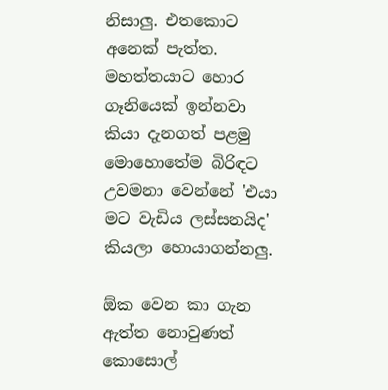නිසාලු. එතකොට අනෙක් පැත්ත. මහත්තයාට හොර ගෑනියෙක් ඉන්නවා කියා දැනගත් පළමු මොහොතේම බිරිඳට උවමනා වෙන්නේ 'එයා මට වැඩිය ලස්සනයිද' කියලා හොයාගන්නලු.

ඕක වෙන කා ගැන ඇත්ත නොවුණත් කොසොල්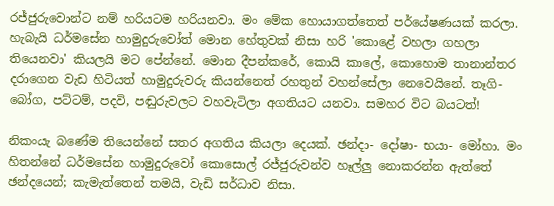රජ්ජුරුවොන්ට නම් හරියටම හරියනවා. මං මේක හොයාගත්තෙත් පර්යේෂණයක් කරලා. හැබැයි ධර්මසේන හාමුදුරුවෝත් මොන හේතුවක් නිසා හරි 'කොළේ වහලා ගහලා තියෙනවා' කියලයි මට පේන්නේ. මොන දීපන්කරේ, කොයි කාලේ, කොහොම තානාන්තර දරාගෙන වැඩ හිටියත් හාමුදුරුවරු කියන්නෙත් රහතුන් වහන්සේලා නෙවෙයිනේ. තෑගි-බෝග, පට්ටම්, පදවි, පඬුරුවලට වහවැටිලා අගතියට යනවා. සමහර විට බයටත්!

නිකංයැ බණේම තියෙන්නේ සතර අගතිය කියලා දෙයක්. ඡන්දා- දෝෂා- භයා- මෝහා. මං හිතන්නේ ධර්මසේන හාමුදුරුවෝ කොසොල් රජ්ජුරුවන්ව හෑල්ලු නොකරන්න ඇත්තේ ඡන්දයෙන්; කැමැත්තෙන් තමයි, වැඩි සර්ධාව නිසා.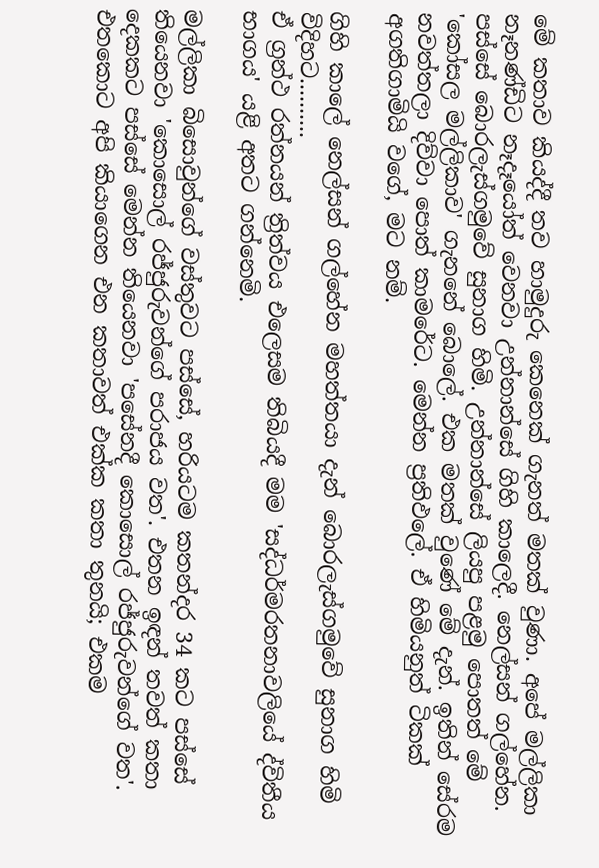මේ කතාව කියද්දී තව හාමුදුරු කෙනෙක් ගැනත් මතක් වුණා. අපේ මල්ලිකා නෑනණ්ඩිට නෑදෑයෝත් වෙනවා උන්නාන්සේ ගිහි කාලෙදී. නෙල්සන් ගල්හේන. පස්සේ බොරලැස්ගමුවේ සුනාග හිමි. උන්නාන්සේ ලියපු පළමු පොතත් මේ 'කෝසල මල්ලිකාව' ගැනනේ බොලේ. එක මතක් වුණේ මේ දැන්. ඉතින් සේරම නවත්තලා දිව්වා පොත් කාමරේට. මෙන්න ප්‍රතිඵලේ. ඒ හිමියනුත් ටිකක් අගතිගාමියි වගේ, මට නම්.

ගිහි කාලේ නෙල්සන් ගල්හේන මහත්තයා දැන් බොරලැස්ගමුවේ සුනාග හිමි විදිහට..........
ඒ ග්‍රන්ථ රත්නයන් ත්‍රිත්වය එලෙසම තිබියදී මම 'සද්ධර්මරතනාවලියේ ද්විතීය භාගය' යළි අතට ගන්නෙමි.

මල්ලිකා බිසොවුන්ගේ වස්තුවට පස්සේ, හරියටම කතන්දර 34 කට පස්සේ තියෙනවා 'කොසොල් රජ්ජුරුවන්ගේ පරාජය වත'. එතන ඉඳන් තවත් කතා දෙකකට පස්සේ මෙන්න තියෙනවා 'පසේනදී කොසොල් රජ්ජුරුවන්ගේ වත'. එතකොට අපි කියාගෙන එන කතාවත් එක්ක කතා තුනයි; එකම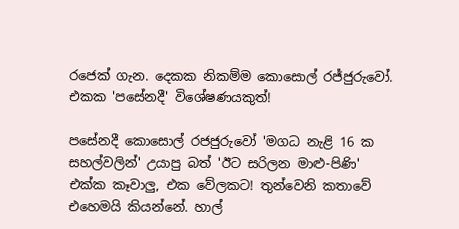රජෙක් ගැන. දෙකක නිකම්ම කොසොල් රජ්ජුරුවෝ. එකක 'පසේනදී' විශේෂණයකුත්!

පසේනදී කොසොල් රජජුරුවෝ 'මගධ නැළි 16 ක සහල්වලින්' උයාපු බත් 'ඊට සරිලන මාළු-පිණි' එක්ක කෑවාලු, එක වේලකට! තුන්වෙනි කතාවේ එහෙමයි කියන්නේ. හාල්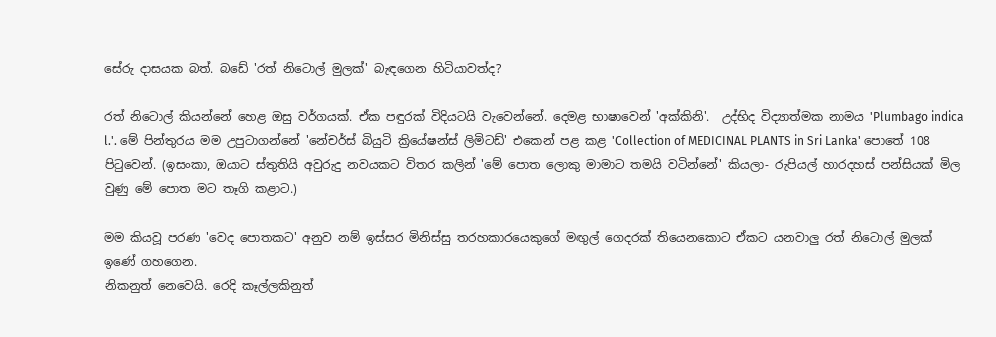සේරු දාසයක බත්. බඩේ 'රත් නිටොල් මුලක්' බැඳගෙන හිටියාවත්ද?

රත් නිටොල් කියන්නේ හෙළ ඔසු වර්ගයක්. ඒක පඳුරක් විදියටයි වැවෙන්නේ. දෙමළ භාෂාවෙන් 'අක්කිනි'.  උද්භිද විද්‍යාත්මක නාමය 'Plumbago indica l.'. මේ පින්තුරය මම උපුටාගන්නේ 'නේචර්ස් බියුටි ක්‍රියේෂන්ස් ලිමිටඩ්' එකෙන් පළ කළ 'Collection of MEDICINAL PLANTS in Sri Lanka' පොතේ 108 පිටුවෙන්. (ඉසංකා, ඔයාට ස්තුතියි අවුරුදු නවයකට විතර කලින් 'මේ පොත ලොකු මාමාට තමයි වටින්නේ' කියලා- රුපියල් හාරදහස් පන්සියක් මිල වුණු මේ පොත මට තෑගි කළාට.)

මම කියවූ පරණ 'වෙද පොතකට' අනුව නම් ඉස්සර මිනිස්සු තරහකාරයෙකුගේ මඟුල් ගෙදරක් තියෙනකොට ඒකට යනවාලු රත් නිටොල් මුලක් ඉණේ ගහගෙන.
නිකනුත් නෙවෙයි. රෙදි කෑල්ලකිනුත්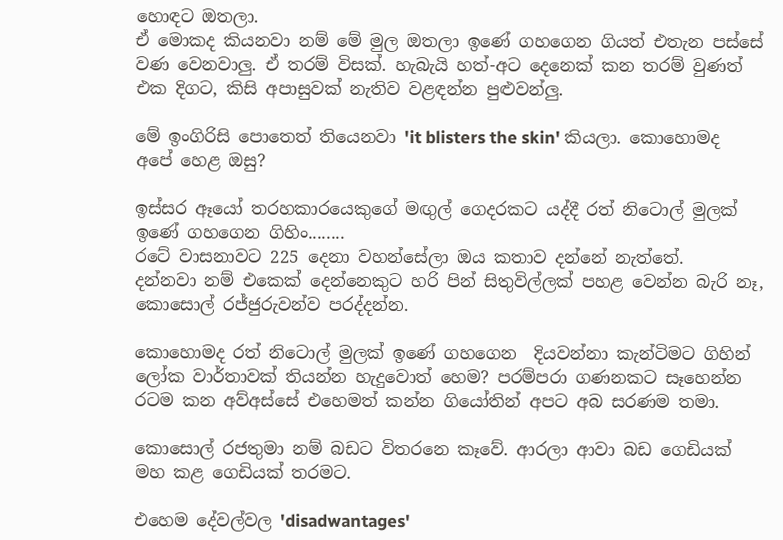හොඳට ඔතලා.
ඒ මොකද කියනවා නම් මේ මුල ඔතලා ඉණේ ගහගෙන ගියත් එතැන පස්සේ වණ වෙනවාලු. ඒ තරම් විසක්. හැබැයි හත්-අට දෙනෙක් කන තරම් වුණත් එක දිගට, කිසි අපාසුවක් නැතිව වළඳන්න පුළුවන්ලු.

මේ ඉංගිරිසි පොතෙත් තියෙනවා 'it blisters the skin' කියලා. කොහොමද අපේ හෙළ ඔසු?

ඉස්සර ඈයෝ තරහකාරයෙකුගේ මඟුල් ගෙදරකට යද්දී රත් නිටොල් මුලක් ඉණේ ගහගෙන ගිහිං........
රටේ වාසනාවට 225 දෙනා වහන්සේලා ඔය කතාව දන්නේ නැත්තේ.
දන්නවා නම් එකෙක් දෙන්නෙකුට හරි පින් සිතුවිල්ලක් පහළ වෙන්න බැරි නෑ, කොසොල් රජ්ජුරුවන්ව පරද්දන්න.

කොහොමද රත් නිටොල් මුලක් ඉණේ ගහගෙන  දියවන්නා කැන්ටිමට ගිහින් ලෝක වාර්තාවක් තියන්න හැදුවොත් හෙම? පරම්පරා ගණනකට සෑහෙන්න රටම කන අව්අස්සේ එහෙමත් කන්න ගියෝතින් අපට අබ සරණම තමා.

කොසොල් රජතුමා නම් බඩට විතරනෙ කෑවේ. ආරලා ආවා බඩ ගෙඩියක් මහ කළ ගෙඩියක් තරමට.

එහෙම දේවල්වල 'disadwantages'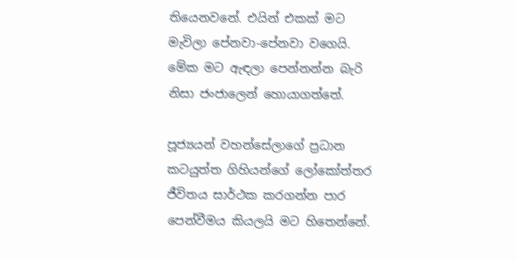තියෙනවනේ. එයින් එකක් මට මැවිලා පේනවා-පේනවා වගෙයි. මේක මට ඇඳලා පෙන්නන්න බැරි නිසා ජංජාලෙන් හොයාගත්තේ.

පූජ්‍යයන් වහන්සේලාගේ ප්‍රධාන කටයුත්ත ගිහියන්ගේ ලෝකෝත්තර ජීවිතය සාර්ථක කරගන්න පාර පෙන්වීමය කියලයි මට හිතෙන්නේ.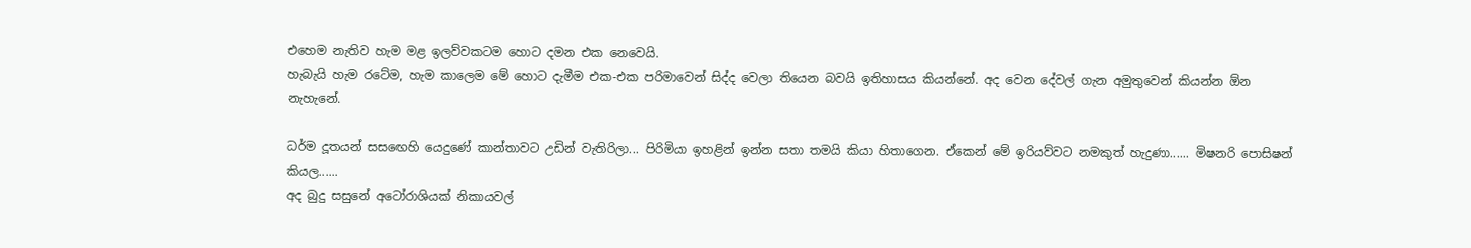එහෙම නැතිව හැම මළ ඉලව්වකටම හොට දමන එක නෙවෙයි.
හැබැයි හැම රටේම, හැම කාලෙම මේ හොට දැමීම එක-එක පරිමාවෙන් සිද්ද වෙලා තියෙන බවයි ඉතිහාසය කියන්නේ. අද වෙන දේවල් ගැන අමුතුවෙන් කියන්න ඕන නැහැනේ.

ධර්ම දූතයන් සසඟෙහි යෙදුණේ කාන්තාවට උඩින් වැතිරිලා... පිරිමියා ඉහළින් ඉන්න සතා තමයි කියා හිතාගෙන. ඒකෙන් මේ ඉරියව්වට නමකුත් හැදුණා...... මිෂනරි පොසිෂන් කියල......
අද බුදු සසුනේ අටෝරාශියක් නිකායවල්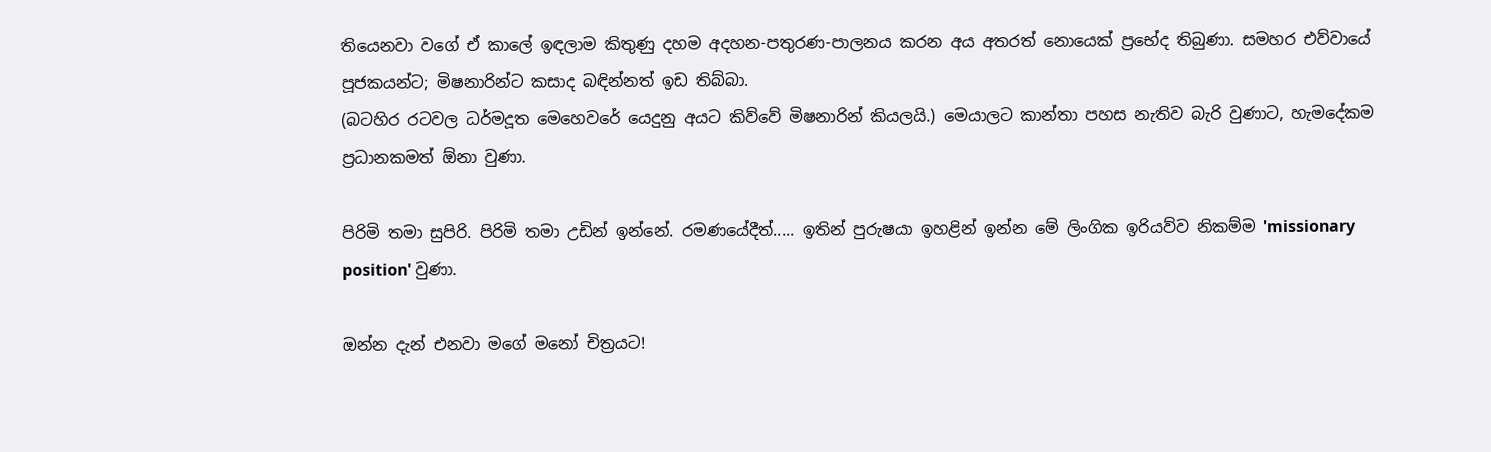තියෙනවා වගේ ඒ කාලේ ඉඳලාම කිතුණු දහම අදහන-පතුරණ-පාලනය කරන අය අතරත් නොයෙක් ප්‍රභේද තිබුණා. සමහර එව්වායේ පූජකයන්ට; මිෂනාරින්ට කසාද බඳින්නත් ඉඩ තිබ්බා.
(බටහිර රටවල ධර්මදූත මෙහෙවරේ යෙදුනු අයට කිව්වේ මිෂනාරින් කියලයි.) මෙයාලට කාන්තා පහස නැතිව බැරි වුණාට, හැමදේකම ප්‍රධානකමත් ඕනා වුණා.

පිරිමි තමා සුපිරි. පිරිමි තමා උඩින් ඉන්නේ. රමණයේදීත්..... ඉතින් පුරුෂයා ඉහළින් ඉන්න මේ ලිංගික ඉරියව්ව නිකම්ම 'missionary position' වුණා.

ඔන්න දැන් එනවා මගේ මනෝ චිත්‍රයට!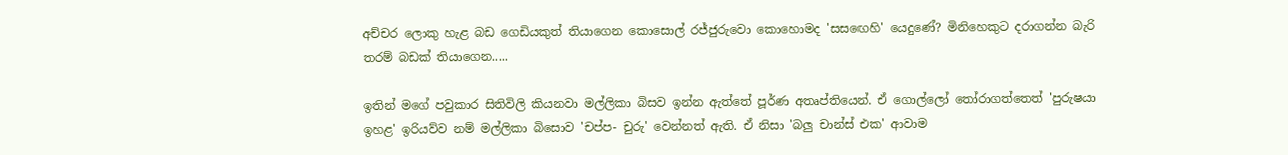අච්චර ලොකු හැළ බඩ ගෙඩියකුත් තියාගෙන කොසොල් රජ්ජුරුවො කොහොමද 'සසඟෙහි' යෙදුණේ? මිනිහෙකුට දරාගන්න බැරි තරම් බඩක් තියාගෙන.....

ඉතින් මගේ පවුකාර සිතිවිලි කියනවා මල්ලිකා බිසව ඉන්න ඇත්තේ පූර්ණ අතෘප්තියෙන්. ඒ ගොල්ලෝ තෝරාගත්තෙත් 'පුරුෂයා ඉහළ' ඉරියව්ව නම් මල්ලිකා බිසොව 'චප්ප- චුරු' වෙන්නත් ඇති. ඒ නිසා 'බලු චාන්ස් එක' ආවාම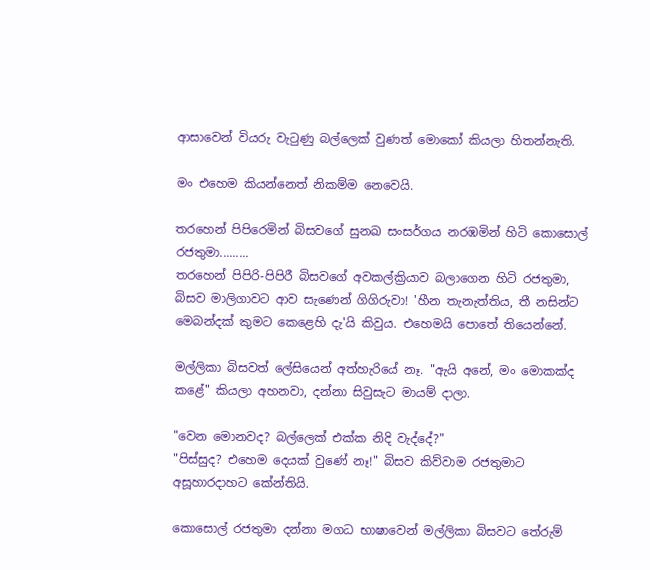ආසාවෙන් වියරු වැටුණු බල්ලෙක් වුණත් මොකෝ කියලා හිතන්නැති.

මං එහෙම කියන්නෙත් නිකම්ම නෙවෙයි.

තරහෙන් පිපිරෙමින් බිසවගේ සුනඛ සංසර්ගය නරඹමින් හිටි කොසොල් රජතුමා.........
තරහෙන් පිපිරි-පිපිරී බිසවගේ අවකල්ක්‍රියාව බලාගෙන හිටි රජතුමා, බිසව මාලිගාවට ආව සැණෙන් ගිගිරුවා! 'හීන තැනැත්තිය, තී නසින්ට මෙබන්දක් කුමට කෙළෙහි දැ'යි කිවුය. එහෙමයි පොතේ තියෙන්නේ.

මල්ලිකා බිසවත් ලේසියෙන් අත්හැරියේ නෑ. "ඇයි අනේ, මං මොකක්ද කළේ" කියලා අහනවා, දන්නා සිවුසැට මායම් දාලා.

"වෙන මොනවද? බල්ලෙක් එක්ක නිදි වැද්දේ?"
"පිස්සුද? එහෙම දෙයක් වුණේ නෑ!" බිසව කිව්වාම රජතුමාට අසූහාරදාහට කේන්තියි.

කොසොල් රජතුමා දන්නා මගධ භාෂාවෙන් මල්ලිකා බිසවට තේරුම්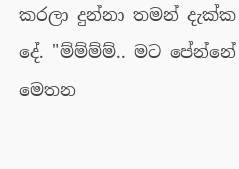කරලා දුන්නා තමන් දැක්ක දේ. "ම්ම්ම්ම්.. මට පේන්නේ මෙතන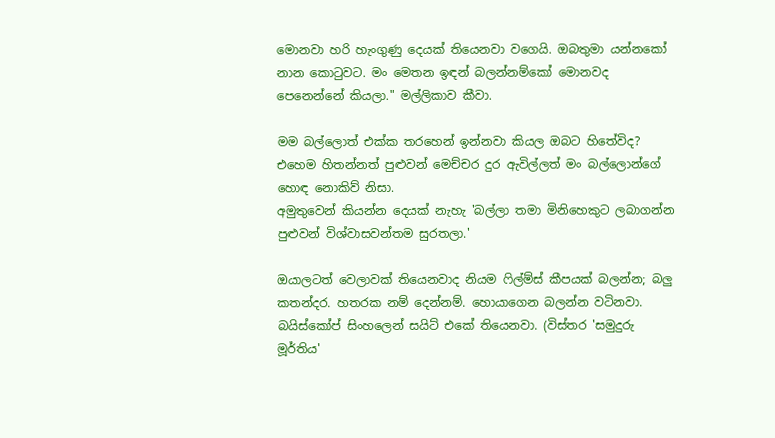මොනවා හරි හැංගුණු දෙයක් තියෙනවා වගෙයි. ඔබතුමා යන්නකෝ නාන කොටුවට. මං මෙතන ඉඳන් බලන්නම්කෝ මොනවද පෙනෙන්නේ කියලා." මල්ලිකාව කීවා.

මම බල්ලොත් එක්ක තරහෙන් ඉන්නවා කියල ඔබට හිතේවිද? එහෙම හිතන්නත් පුළුවන් මෙච්චර දුර ඇවිල්ලත් මං බල්ලොන්ගේ හොඳ නොකිව් නිසා.
අමුතුවෙන් කියන්න දෙයක් නැහැ 'බල්ලා තමා මිනිහෙකුට ලබාගන්න පුළුවන් විශ්වාසවන්තම සුරතලා.'

ඔයාලටත් වෙලාවක් තියෙනවාද නියම ෆිල්ම්ස් කීපයක් බලන්න; බලු කතන්දර. හතරක නම් දෙන්නම්. හොයාගෙන බලන්න වටිනවා. බයිස්කෝප් සිංහලෙන් සයිට් එකේ තියෙනවා. (විස්තර 'සමුදුරු මූර්තිය'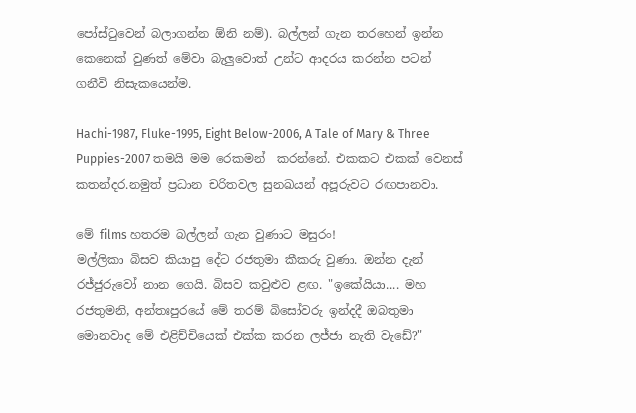පෝස්ටුවෙන් බලාගන්න ඕනි නම්). බල්ලන් ගැන තරහෙන් ඉන්න කෙනෙක් වුණත් මේවා බැලුවොත් උන්ට ආදරය කරන්න පටන් ගනීවි නිසැකයෙන්ම.

Hachi-1987, Fluke-1995, Eight Below-2006, A Tale of Mary & Three Puppies-2007 තමයි මම රෙකමන්  කරන්නේ. එකකට එකක් වෙනස් කතන්දර.නමුත් ප්‍රධාන චරිතවල සුනඛයන් අපූරුවට රඟපානවා.

මේ films හතරම බල්ලන් ගැන වුණාට මසුරං!
මල්ලිකා බිසව කියාපු දේට රජතුමා කීකරු වුණා. ඔන්න දැන් රජ්ජුරුවෝ නාන ගෙයි. බිසව කවුළුව ළඟ. "ඉකේයියා.... මහ රජතුමනි, අන්තඃපුරයේ මේ තරම් බිසෝවරු ඉන්දදී ඔබතුමා මොනවාද මේ එළිච්චියෙක් එක්ක කරන ලජ්ජා නැති වැඩේ?"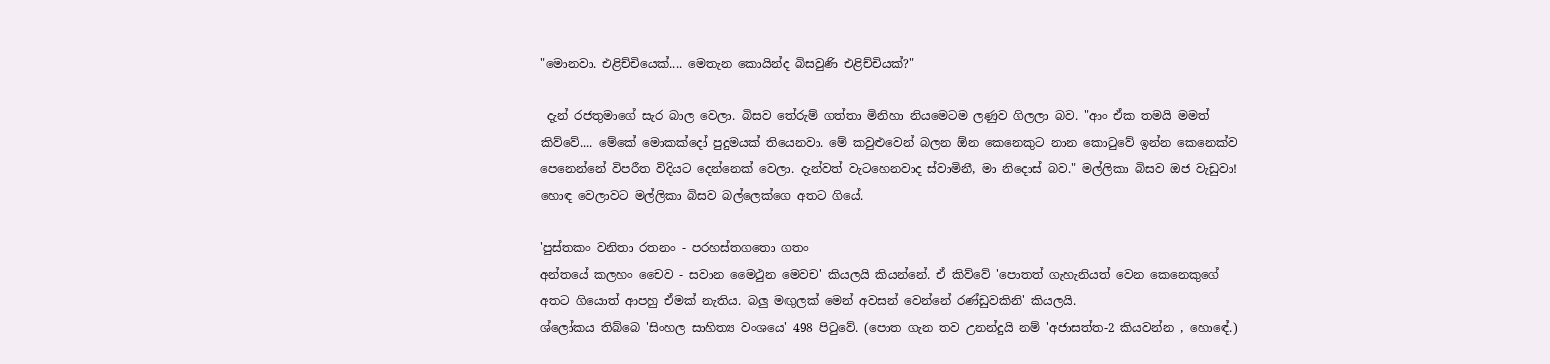"මොනවා. එළිච්චියෙක්.... මෙතැන කොයින්ද බිසවුණි එළිච්චියක්?"

 දැන් රජතුමාගේ සැර බාල වෙලා. බිසව තේරුම් ගත්තා මිනිහා නියමෙටම ලණුව ගිලලා බව. "ආං ඒක තමයි මමත් කිව්වේ.... මේකේ මොකක්දෝ පුදුමයක් තියෙනවා. මේ කවුළුවෙන් බලන ඕන කෙනෙකුට නාන කොටුවේ ඉන්න කෙනෙක්ව පෙනෙන්නේ විපරීත විදියට දෙන්නෙක් වෙලා. දැන්වත් වැටහෙනවාද ස්වාමිනී, මා නිදොස් බව." මල්ලිකා බිසව ඔජ වැඩුවා!
හොඳ වෙලාවට මල්ලිකා බිසව බල්ලෙක්ගෙ අතට ගියේ.

'පුස්තකං වනිතා රතනං - පරහස්තගතො ගතං
අන්තයේ කලහං චෛව - සවාන මෛථුන මෙවච' කියලයි කියන්නේ. ඒ කිව්වේ 'පොතත් ගැහැනියත් වෙන කෙනෙකුගේ  අතට ගියොත් ආපහු ඒමක් නැතිය. බලු මඟුලක් මෙන් අවසන් වෙන්නේ රණ්ඩුවකිනි' කියලයි.
ශ්ලෝකය තිබ්බෙ 'සිංහල සාහිත්‍ය වංශයෙ' 498 පිටුවේ. (පොත ගැන තව උනන්දුයි නම් 'අජාසත්ත-2 කියවන්න , හොඳේ.)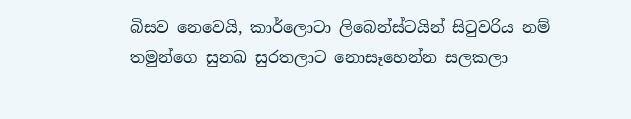බිසව නෙවෙයි, කාර්ලොටා ලිබෙන්ස්ටයින් සිටුවරිය නම් තමුන්ගෙ සුනඛ සුරතලාට නොසෑහෙන්න සලකලා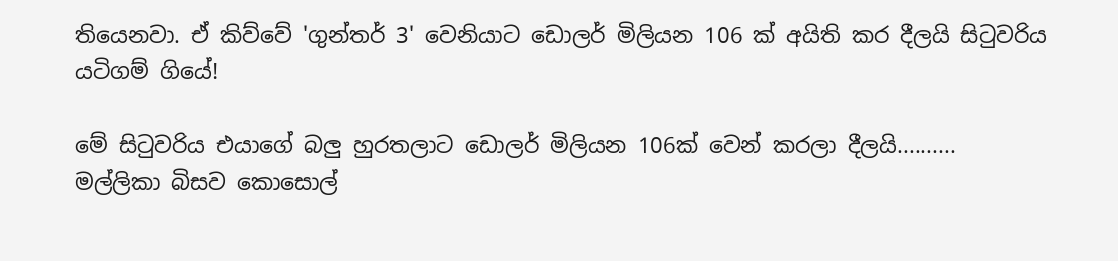තියෙනවා. ඒ කිව්වේ 'ගුන්තර් 3' වෙනියාට ඩොලර් මිලියන 106 ක් අයිති කර දීලයි සිටුවරිය යටිගම් ගියේ!

මේ සිටුවරිය එයාගේ බලු හුරතලාට ඩොලර් මිලියන 106ක් වෙන් කරලා දීලයි..........
මල්ලිකා බිසව කොසොල්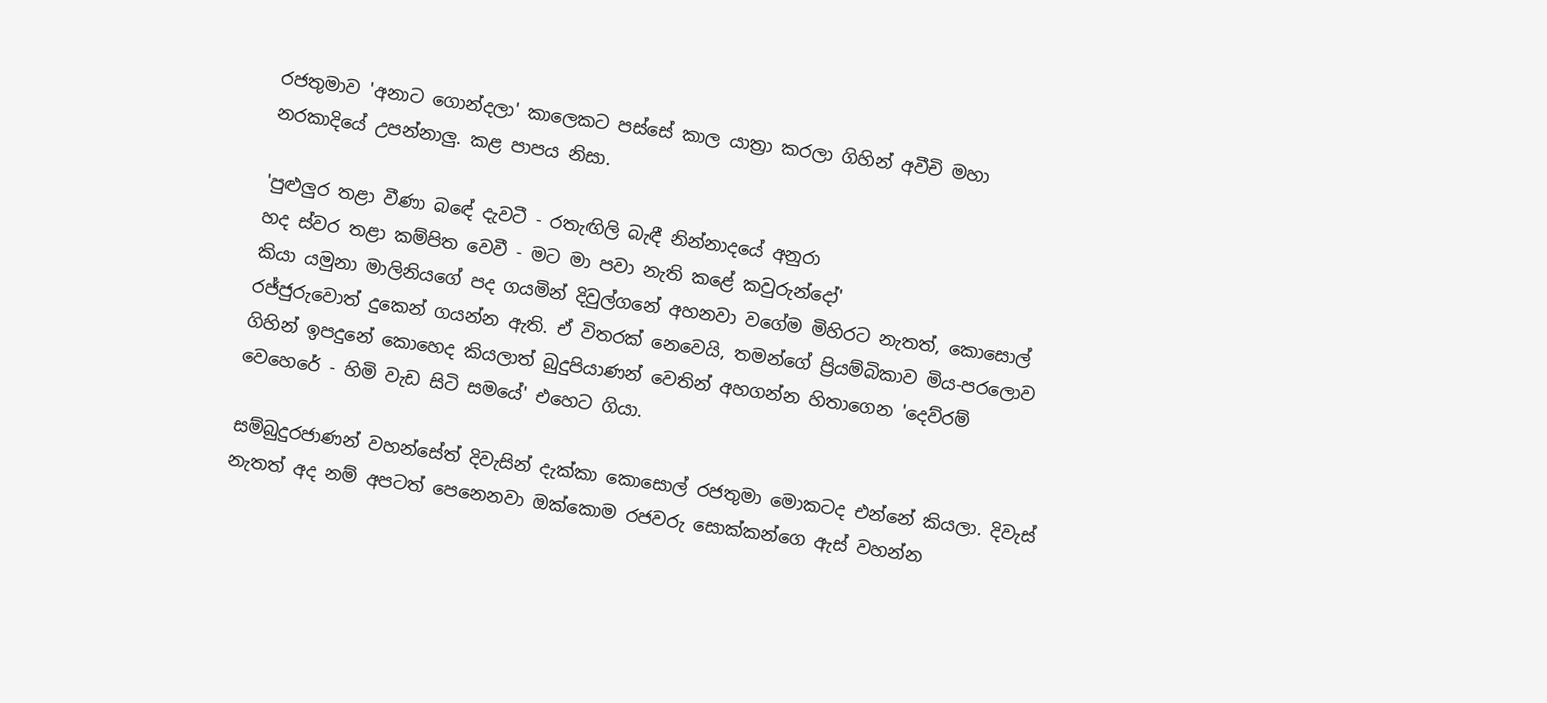රජතුමාව 'අනාට ගොන්දලා' කාලෙකට පස්සේ කාල යාත්‍රා කරලා ගිහින් අවීචි මහා නරකාදියේ උපන්නාලු. කළ පාපය නිසා.

'පුළුලුර තළා වීණා බඳේ දැවටී - රතැඟිලි බැඳී නින්නාදයේ අනුරා
හද ස්වර තළා කම්පිත වෙවී - මට මා පවා නැති කළේ කවුරුන්දෝ'
කියා යමුනා මාලිනියගේ පද ගයමින් දිවුල්ගනේ අහනවා වගේම මිහිරට නැතත්, කොසොල් රජ්ජුරුවොත් දුකෙන් ගයන්න ඇති. ඒ විතරක් නෙවෙයි, තමන්ගේ ප්‍රියම්බිකාව මිය-පරලොව ගිහින් ඉපදුනේ කොහෙද කියලාත් බුදුපියාණන් වෙතින් අහගන්න හිතාගෙන 'දෙව්රම් වෙහෙරේ - හිමි වැඩ සිටි සමයේ' එහෙට ගියා.

සම්බුදුරජාණන් වහන්සේත් දිවැසින් දැක්කා කොසොල් රජතුමා මොකටද එන්නේ කියලා. දිවැස් නැතත් අද නම් අපටත් පෙනෙනවා ඔක්කොම රජවරු සොක්කන්ගෙ ඇස් වහන්න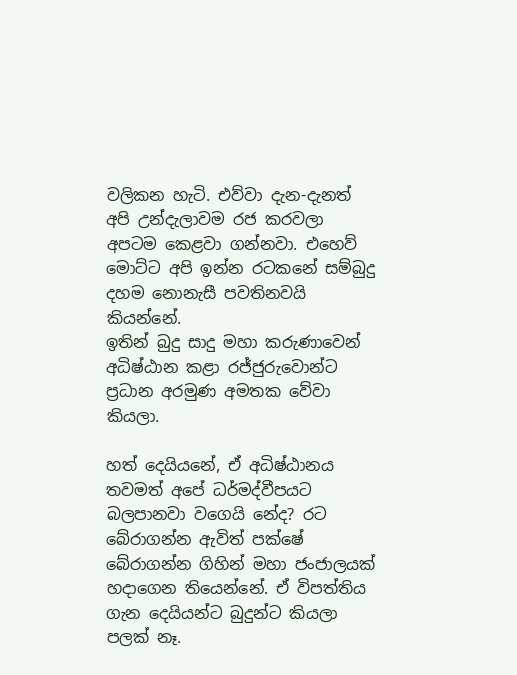වලිකන හැටි. එව්වා දැන-දැනත් අපි උන්දැලාවම රජ කරවලා අපටම කෙළවා ගන්නවා. එහෙව් මොට්ට අපි ඉන්න රටකනේ සම්බුදු දහම නොනැසී පවතිනවයි කියන්නේ.
ඉතින් බුදු සාදු මහා කරුණාවෙන් අධිෂ්ඨාන කළා රජ්ජුරුවොන්ට ප්‍රධාන අරමුණ අමතක වේවා කියලා.

හත් දෙයියනේ, ඒ අධිෂ්ඨානය තවමත් අපේ ධර්මද්වීපයට බලපානවා වගෙයි නේද? රට බේරාගන්න ඇවිත් පක්ෂේ බේරාගන්න ගිහින් මහා ජංජාලයක් හදාගෙන තියෙන්නේ. ඒ විපත්තිය ගැන දෙයියන්ට බුදුන්ට කියලා පලක් නෑ.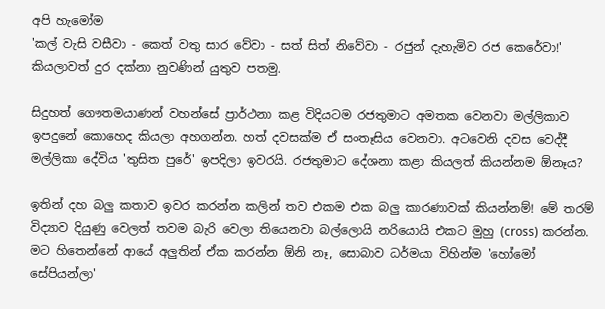අපි හැමෝම
'කල් වැසි වසීවා - කෙත් වතු සාර වේවා - සත් සිත් නිවේවා - රජුන් දැහැමිව රජ කෙරේවා!' කියලාවත් දුර දක්නා නුවණින් යුතුව පතමු.

සිදුහත් ගෞතමයාණන් වහන්සේ ප්‍රාර්ථනා කළ විදියටම රජතුමාට අමතක වෙනවා මල්ලිකාව ඉපදුනේ කොහෙද කියලා අහගන්න. හත් දවසක්ම ඒ සංතෑසිය වෙනවා. අටවෙනි දවස වෙද්දී මල්ලිකා දේවිය 'තුසිත පුරේ' ඉපදිලා ඉවරයි. රජතුමාට දේශනා කළා කියලත් කියන්නම ඕනෑය?

ඉතින් දහ බලු කතාව ඉවර කරන්න කලින් තව එකම එක බලු කාරණාවක් කියන්නම්! මේ තරම් විද්‍යාව දියුණු වෙලත් තවම බැරි වෙලා තියෙනවා බල්ලොයි නරියොයි එකට මුහු (cross) කරන්න. මට හිතෙන්නේ ආයේ අලුතින් ඒක කරන්න ඕනි නෑ, සොබාව ධර්මයා විහින්ම 'හෝමෝ සේපියන්ලා'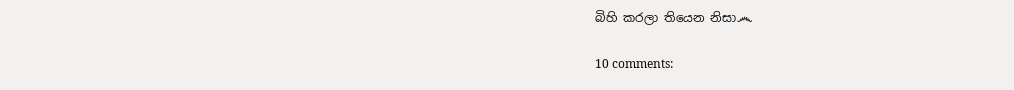බිහි කරලා තියෙන නිසා෴

10 comments: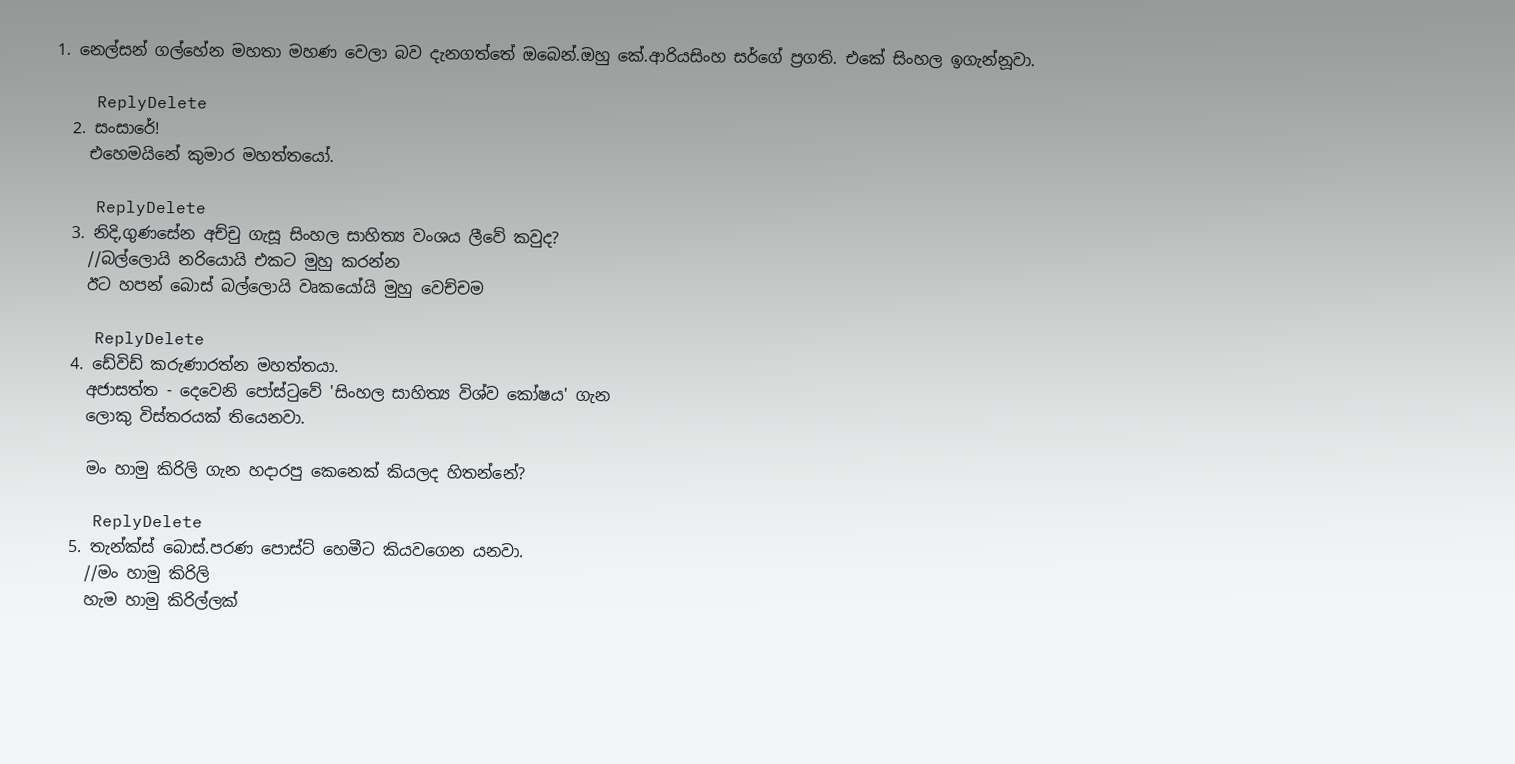1. නෙල්සන් ගල්හේන මහතා මහණ වෙලා බව දැනගත්තේ ඔබෙන්.ඔහු කේ.ආරියසිංහ සර්ගේ ප්‍රගති. එකේ සිංහල ඉගැන්නූවා.

    ReplyDelete
  2. සංසාරේ!
    එහෙමයිනේ කුමාර මහත්තයෝ.

    ReplyDelete
  3. නිදි,ගුණසේන අච්චු ගැසූ සිංහල සාහිත්‍ය වංශය ලීවේ කවුද?
    //බල්ලොයි නරියොයි එකට මුහු කරන්න
    ඊට හපන් බොස් බල්ලොයි වෘකයෝයි මුහු වෙච්චම

    ReplyDelete
  4. ඩේවිඩ් කරුණාරත්න මහත්තයා.
    අජාසත්ත - දෙවෙනි පෝස්ටුවේ 'සිංහල සාහිත්‍ය විශ්ව කෝෂය' ගැන
    ලොකු විස්තරයක් තියෙනවා.

    මං හාමු කිරිලි ගැන හදාරපු කෙනෙක් කියලද හිතන්නේ?

    ReplyDelete
  5. තැන්ක්ස් බොස්.පරණ පොස්ට් හෙමීට කියවගෙන යනවා.
    //මං හාමු කිරිලි
    හැම හාමු කිරිල්ලක්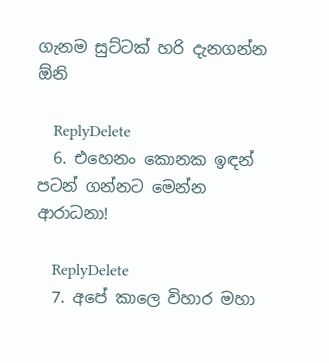ගැනම සුට්ටක් හරි දැනගන්න ඕනි

    ReplyDelete
  6. එහෙනං කොනක ඉඳන් පටන් ගන්නට මෙන්න ආරාධනා!

    ReplyDelete
  7. අපේ කාලෙ විහාර මහා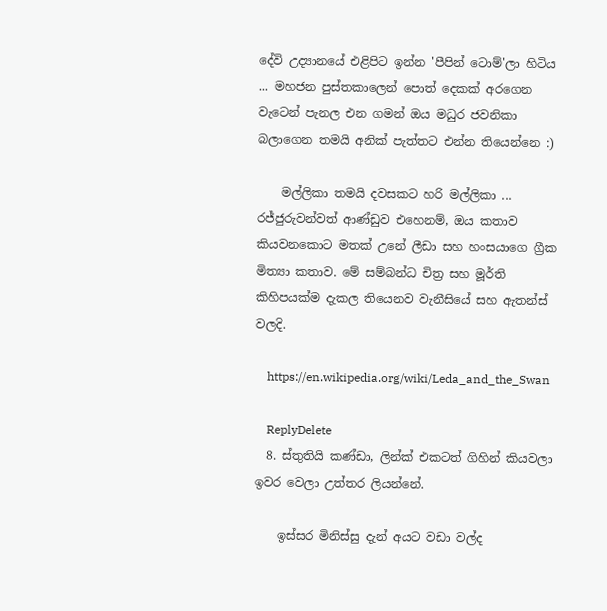දේවි උද්‍යානයේ එළිපිට ඉන්න 'පීපින් ටොම්'ලා හිටිය ... මහජන පුස්තකාලෙන් පොත් දෙකක් අරගෙන වැටෙන් පැනල එන ගමන් ඔය මධුර ජවනිකා බලාගෙන තමයි අනික් පැත්තට එන්න තියෙන්නෙ :)

    මල්ලිකා තමයි දවසකට හරි මල්ලිකා ... රජ්ජුරුවන්වත් ආණ්ඩුව එහෙනම්, ඔය කතාව කියවනකොට මතක් උනේ ලීඩා සහ හංසයාගෙ ග්‍රීක මිත්‍යා කතාව. මේ සම්බන්ධ චිත්‍ර සහ මූර්ති කිහිපයක්ම දැකල තියෙනව වැනීසියේ සහ ඇතන්ස් වලදි.

    https://en.wikipedia.org/wiki/Leda_and_the_Swan

    ReplyDelete
  8. ස්තුතියි කණ්ඩා, ලින්ක් එකටත් ගිහින් කියවලා ඉවර වෙලා උත්තර ලියන්නේ.

    ඉස්සර මිනිස්සු දැන් අයට වඩා වල්ද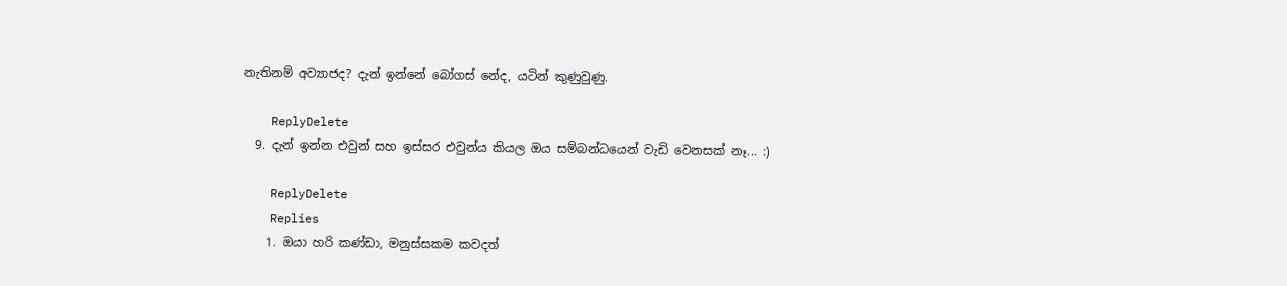නැතිනම් අව්‍යාජද? දැන් ඉන්නේ බෝගස් නේද, යටින් කුණුවුණු.

    ReplyDelete
  9. දැන් ඉන්න එවුන් සහ ඉස්සර එවුන්ය කියල ඔය සම්බන්ධයෙන් වැඩි වෙනසක් නෑ... :)

    ReplyDelete
    Replies
    1. ඔයා හරි කණ්ඩා, මනුස්සකම කවදත්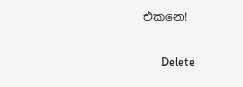එකනෙ!

      Delete